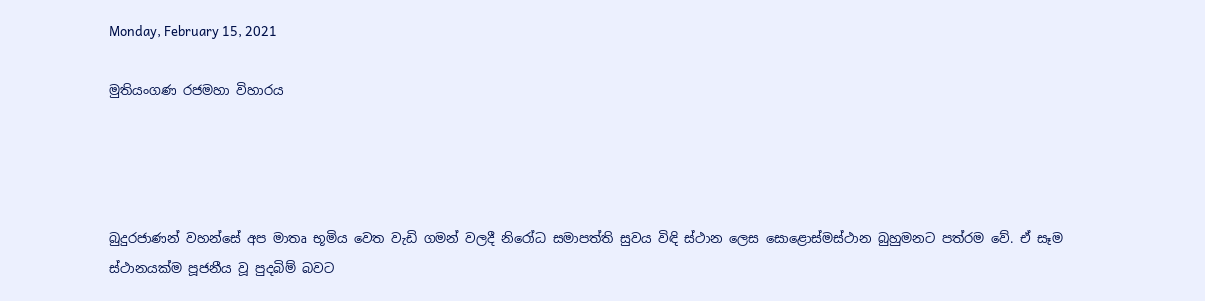Monday, February 15, 2021

මුතියංගණ රජමහා විහාරය




බුදුරජාණන් වහන්සේ අප මාතෘ භූමිය වෙත වැඩි ගමන් වලදී නිරෝධ සමාපත්ති සුවය විඳි ස්ථාන ලෙස සොළොස්මස්ථාන බුහුමනට පත්රම වේ. ඒ සෑම ස්ථානයක්ම පූජනීය වූ පුදබිම් බවට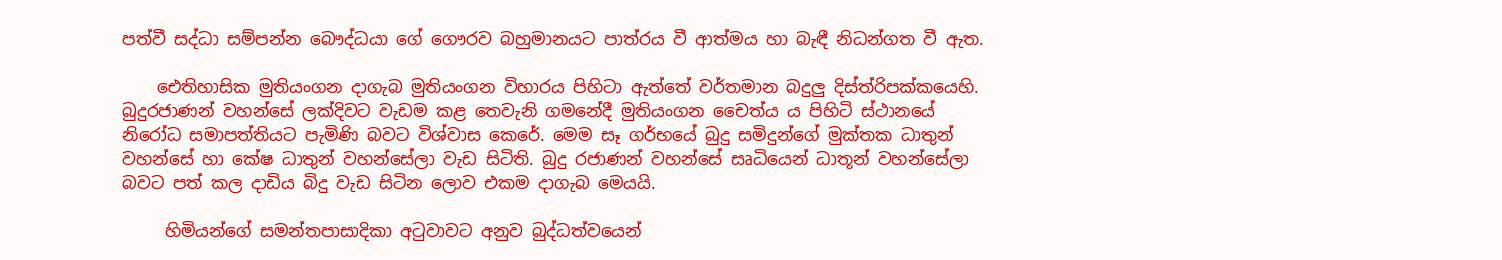පත්වී සද්ධා සම්පන්න බෞද්ධයා ගේ ගෞරව බහුමානයට පාත්රය වී ආත්මය හා බැඳී නිධන්ගත වී ඇත.

    ඓතිහාසික මුතියංගන දාගැබ මුතියංගන විහාරය පිහිටා ඇත්තේ වර්තමාන බදුලු දිස්ත්රිපක්කයෙහි. බුදුරජාණන් වහන්සේ ලක්දිවට වැඩම කළ තෙවැනි ගමනේදී මුතියංගන චෛත්ය ය පිහිටි ස්ථානයේ නිරෝධ සමාපත්තියට පැමිණි බවට විශ්වාස කෙරේ. මෙම සෑ ගර්භයේ බුදු සමිදුන්ගේ මුක්තක ධාතුන් වහන්සේ හා කේෂ ධාතුන් වහන්සේලා වැඩ සිටිති. බුදු රජාණන් වහන්සේ සෘධියෙන් ධාතූන් වහන්සේලා බවට පත් කල දාඩිය බිදු වැඩ සිටින ලොව එකම දාගැබ මෙයයි.

     හිමියන්‍‍‍ගේ සමන්තපාසාදිකා අටුවාවට අනුව බුද්ධත්ව‍යෙන්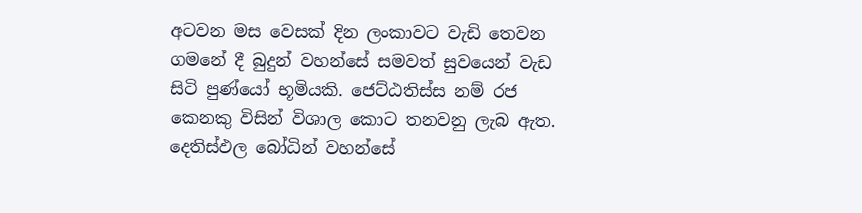අටවන මස ‍වෙසක් දින ලංකාවට වැඩි ‍‍තෙවන ගම‍නේ දී බුදුන් වහන්සේ සමවත් සුවයෙන් වැඩ සිටි පුණ්යෝ භූමියකි. ජෙට්ඨතිස්ස නම් රජ කෙනකු විසින් විශාල කොට තනවනු ලැබ ඇත. දෙතිස්ඵල බෝධින් වහන්සේ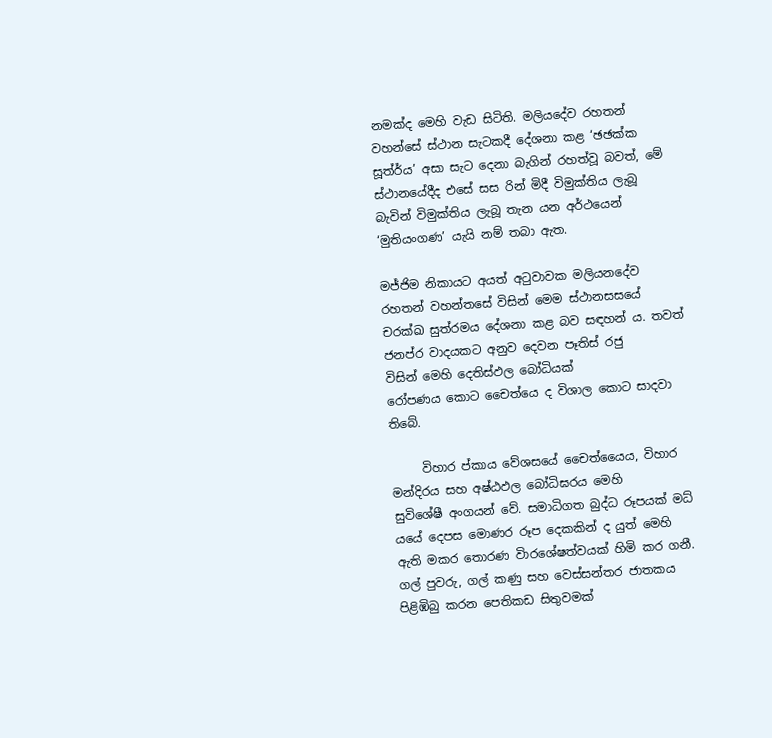නමක්ද මෙහි වැඩ සිටිති. මලියදේව රහතන් වහන්සේ ස්ථාන සැටකදී දේශනා කළ ‘ඡඡක්ක සූත්ර්ය’ අසා සැට දෙනා බැගින් රහත්වූ බවත්, මේ ස්ථානයේදීද එසේ සස රින් මිදී විමුක්තිය ලැබූ බැවින් විමුක්තිය ලැබූ තැන යන අර්ථයෙන් ‘මුතියංගණ’ යැයි නම් තබා ඇත.

මජ්ජිම නිකායට අයත් අටුවාවක මලිය‍නදේව රහතන් වහන්තසේ විසින් ‍‍මෙම ස්ථාන‍සසයේ චරක්ඛ සුත්රමය ‍දේශනා කළ බව සඳහන් ය. තවත් ජනප්ර වාදයකට අනුව ‍‍දෙවන පෑතිස් රජු විසින් ‍මෙහි ‍‍දෙතිස්ඵල ‍බෝධියක් රෝපණය ‍‍කොට ‍චෛත්යෙ ද විශාල ‍‍කොට සාදවා ති‍බේ.

     විහාර ප්‍කාය වේශ‍සයේ චෛත්යෛය, විහාර මන්දිරය සහ අෂ්ඨඵල බෝධිඝරය ‍මෙහි සුවිශේෂී ‍අංගයන් වේ. සමාධිගත බුද්ධ රූපයක් මධ්‍ යයේ ‍දෙපස ‍‍මොණර රූප දෙකකින් ද යුත් ‍මෙහි ඇති මකර ‍‍තොරණ වි‍ාරශේෂත්වයක් හිමි කර ගනී. ගල් පුවරු, ගල් කණු සහ වෙස්සන්තර ජාතකය පිළිඹිබු කරන ‍‍පෙතිකඩ සිතුවමක්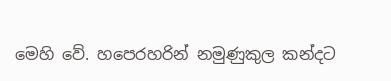මෙහි වේ. හපෙරහරින් නමුණුකුල කන්දට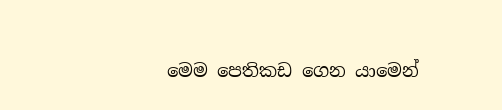මෙම ‍පෙතිකඩ ‍‍ගෙන යාමෙන්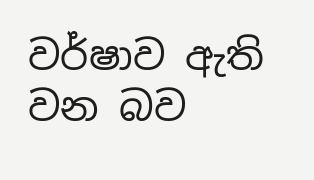වර්ෂාව ඇති වන බව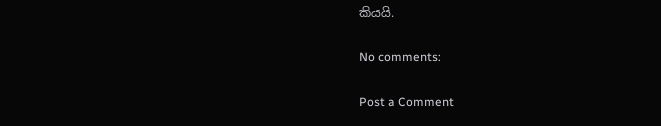කියයි.

No comments:

Post a Comment